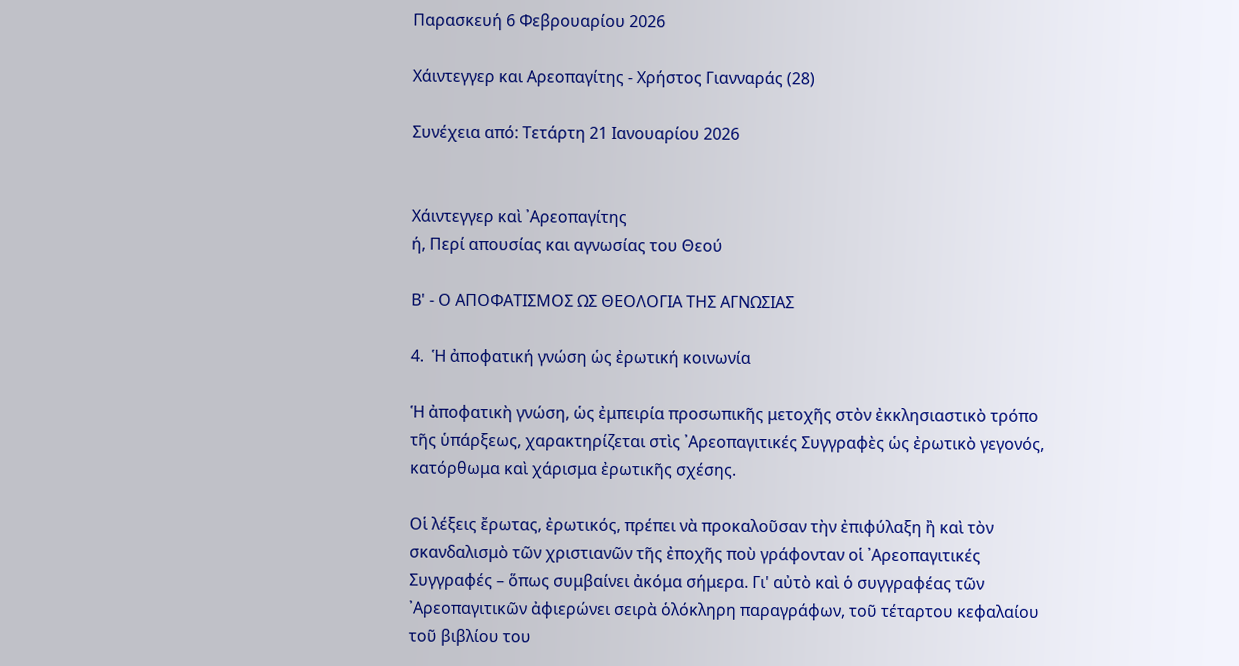Παρασκευή 6 Φεβρουαρίου 2026

Χάιντεγγερ και Αρεοπαγίτης - Χρήστος Γιανναράς (28)

Συνέχεια από: Τετάρτη 21 Ιανουαρίου 2026


Χάιντεγγερ καὶ ᾿Αρεοπαγίτης
ή, Περί απουσίας και αγνωσίας του Θεού

Β' - Ο ΑΠΟΦΑΤΙΣΜΟΣ ΩΣ ΘΕΟΛΟΓΙΑ ΤΗΣ ΑΓΝΩΣΙΑΣ

4.  Ἡ ἀποφατική γνώση ὡς ἐρωτική κοινωνία

Ἡ ἀποφατικὴ γνώση, ὡς ἐμπειρία προσωπικῆς μετοχῆς στὸν ἐκκλησιαστικὸ τρόπο τῆς ὑπάρξεως, χαρακτηρίζεται στὶς ᾿Αρεοπαγιτικές Συγγραφὲς ὡς ἐρωτικὸ γεγονός, κατόρθωμα καὶ χάρισμα ἐρωτικῆς σχέσης.

Οἱ λέξεις ἔρωτας, ἐρωτικός, πρέπει νὰ προκαλοῦσαν τὴν ἐπιφύλαξη ἢ καὶ τὸν σκανδαλισμὸ τῶν χριστιανῶν τῆς ἐποχῆς ποὺ γράφονταν οἱ ᾿Αρεοπαγιτικές Συγγραφές – ὅπως συμβαίνει ἀκόμα σήμερα. Γι' αὐτὸ καὶ ὁ συγγραφέας τῶν ᾿Αρεοπαγιτικῶν ἀφιερώνει σειρὰ ὁλόκληρη παραγράφων, τοῦ τέταρτου κεφαλαίου τοῦ βιβλίου του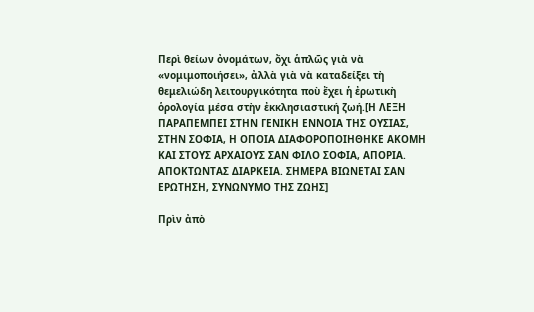Περὶ θείων ὀνομάτων, ὄχι ἁπλῶς γιὰ νὰ «νομιμοποιήσει», ἀλλὰ γιὰ νὰ καταδείξει τὴ θεμελιώδη λειτουργικότητα ποὺ ἔχει ἡ ἐρωτικὴ ὁρολογία μέσα στὴν ἐκκλησιαστική ζωή.[Η ΛΕΞΗ ΠΑΡΑΠΕΜΠΕΙ ΣΤΗΝ ΓΕΝΙΚΗ ΕΝΝΟΙΑ ΤΗΣ ΟΥΣΙΑΣ, ΣΤΗΝ ΣΟΦΙΑ, Η ΟΠΟΙΑ ΔΙΑΦΟΡΟΠΟΙΗΘΗΚΕ ΑΚΟΜΗ ΚΑΙ ΣΤΟΥΣ ΑΡΧΑΙΟΥΣ ΣΑΝ ΦΙΛΟ ΣΟΦΙΑ, ΑΠΟΡΙΑ. ΑΠΟΚΤΩΝΤΑΣ ΔΙΑΡΚΕΙΑ. ΣΗΜΕΡΑ ΒΙΩΝΕΤΑΙ ΣΑΝ ΕΡΩΤΗΣΗ, ΣΥΝΩΝΥΜΟ ΤΗΣ ΖΩΗΣ]

Πρὶν ἀπὸ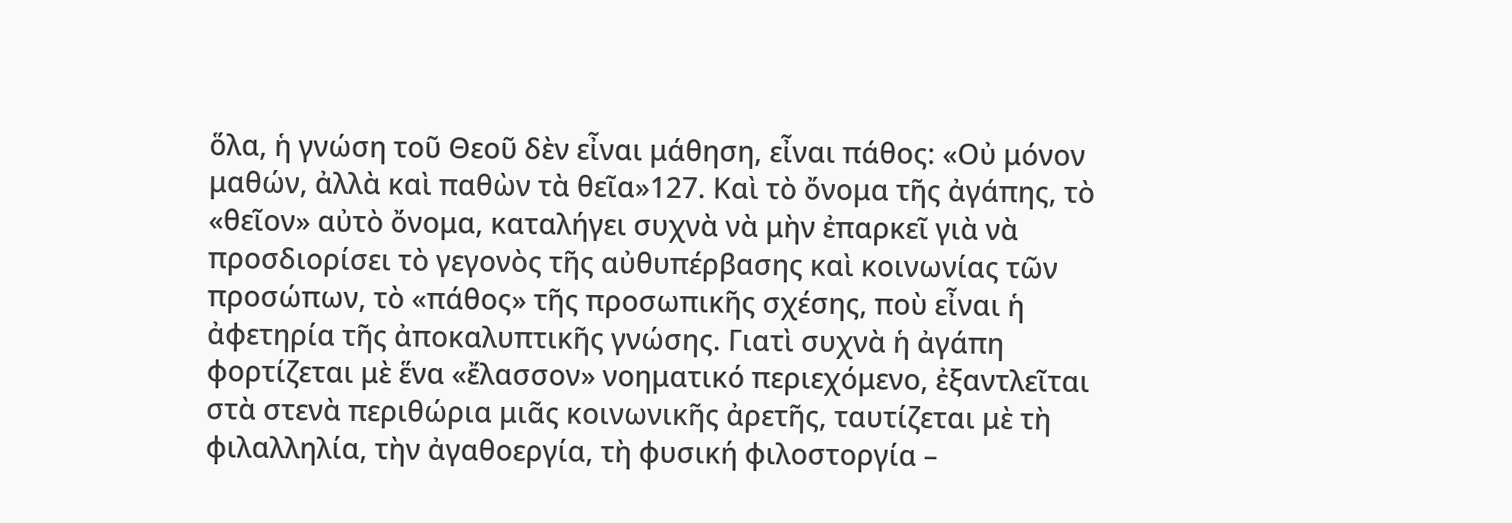ὅλα, ἡ γνώση τοῦ Θεοῦ δὲν εἶναι μάθηση, εἶναι πάθος: «Οὐ μόνον μαθών, ἀλλὰ καὶ παθὼν τὰ θεῖα»127. Καὶ τὸ ὄνομα τῆς ἀγάπης, τὸ «θεῖον» αὐτὸ ὄνομα, καταλήγει συχνὰ νὰ μὴν ἐπαρκεῖ γιὰ νὰ προσδιορίσει τὸ γεγονὸς τῆς αὐθυπέρβασης καὶ κοινωνίας τῶν προσώπων, τὸ «πάθος» τῆς προσωπικῆς σχέσης, ποὺ εἶναι ἡ ἀφετηρία τῆς ἀποκαλυπτικῆς γνώσης. Γιατὶ συχνὰ ἡ ἀγάπη φορτίζεται μὲ ἕνα «ἔλασσον» νοηματικό περιεχόμενο, ἐξαντλεῖται στὰ στενὰ περιθώρια μιᾶς κοινωνικῆς ἀρετῆς, ταυτίζεται μὲ τὴ φιλαλληλία, τὴν ἀγαθοεργία, τὴ φυσική φιλοστοργία –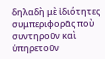δηλαδὴ μὲ ἰδιότητες συμπεριφορᾶς ποὺ συντηροῦν καὶ ὑπηρετοῦν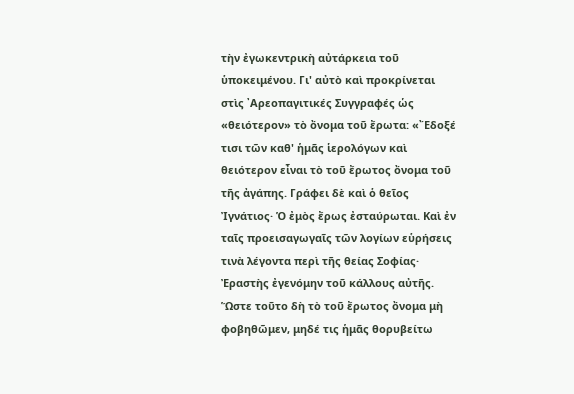τὴν ἐγωκεντρικὴ αὐτάρκεια τοῦ ὑποκειμένου. Γι' αὐτὸ καὶ προκρίνεται στὶς ᾿Αρεοπαγιτικές Συγγραφές ὡς «θειότερον» τὸ ὄνομα τοῦ ἔρωτα: «῎Εδοξέ τισι τῶν καθ' ἡμᾶς ἱερολόγων καὶ θειότερον εἶναι τὸ τοῦ ἔρωτος ὄνομα τοῦ τῆς ἀγάπης. Γράφει δὲ καὶ ὁ θεῖος Ἰγνάτιος· Ὁ ἐμὸς ἔρως ἐσταύρωται. Καὶ ἐν ταῖς προεισαγωγαῖς τῶν λογίων εὑρήσεις τινὰ λέγοντα περὶ τῆς θείας Σοφίας· Ἐραστὴς ἐγενόμην τοῦ κάλλους αὐτῆς. Ὥστε τοῦτο δὴ τὸ τοῦ ἔρωτος ὄνομα μὴ φοβηθῶμεν, μηδέ τις ἡμᾶς θορυβείτω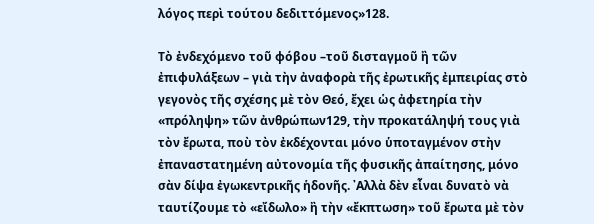λόγος περὶ τούτου δεδιττόμενος»128.

Τὸ ἐνδεχόμενο τοῦ φόβου –τοῦ δισταγμοῦ ἢ τῶν ἐπιφυλάξεων – γιὰ τὴν ἀναφορὰ τῆς ἐρωτικῆς ἐμπειρίας στὸ γεγονὸς τῆς σχέσης μὲ τὸν Θεό, ἔχει ὡς ἀφετηρία τὴν «πρόληψη» τῶν ἀνθρώπων129, τὴν προκατάληψή τους γιὰ τὸν ἔρωτα, ποὺ τὸν ἐκδέχονται μόνο ὑποταγμένον στὴν ἐπαναστατημένη αὐτονομία τῆς φυσικῆς ἀπαίτησης, μόνο σὰν δίψα ἐγωκεντρικῆς ἡδονῆς. ᾿Αλλὰ δὲν εἶναι δυνατὸ νὰ ταυτίζουμε τὸ «εἴδωλο» ἢ τὴν «ἔκπτωση» τοῦ ἔρωτα μὲ τὸν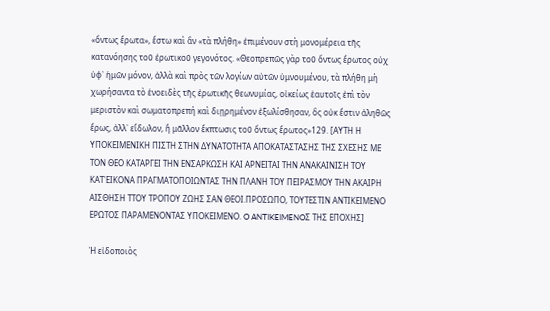«ὄντως ἔρωτα», ἔστω καὶ ἂν «τὰ πλήθη» ἐπιμένουν στὴ μονομέρεια τῆς κατανόησης τοῦ ἐρωτικοῦ γεγονότος. «Θεοπρεπῶς γὰρ τοῦ ὄντως ἔρωτος οὐχ ὑφ᾽ ἡμῶν μόνον, ἀλλὰ καὶ πρὸς τῶν λογίων αὐτῶν ὑμνουμένου, τὰ πλήθη μὴ χωρήσαντα τὸ ἑνοειδὲς τῆς ἐρωτικῆς θεωνυμίας, οἰκείως ἑαυτοῖς ἐπὶ τὸν μεριστὸν καὶ σωματοπρεπή καὶ διῃρημένον ἐξωλίσθησαν, ὃς οὐκ ἔστιν ἀληθῶς ἔρως, ἀλλ᾽ εἴδωλον, ἢ μᾶλλον ἔκπτωσις τοῦ ὄντως ἔρωτος»129. [ΑΥΤΗ Η ΥΠΟΚΕΙΜΕΝΙΚΗ ΠΙΣΤΗ ΣΤΗΝ ΔΥΝΑΤΟΤΗΤΑ ΑΠΟΚΑΤΑΣΤΑΣΗΣ ΤΗΣ ΣΧΕΣΗΣ ΜΕ ΤΟΝ ΘΕΟ ΚΑΤΑΡΓΕΙ ΤΗΝ ΕΝΣΑΡΚΩΣΗ ΚΑΙ ΑΡΝΕΙΤΑΙ ΤΗΝ ΑΝΑΚΑΙΝΙΣΗ ΤΟΥ ΚΑΤ'ΕΙΚΟΝΑ ΠΡΑΓΜΑΤΟΠΟΙΩΝΤΑΣ ΤΗΝ ΠΛΑΝΗ ΤΟΥ ΠΕΙΡΑΣΜΟΥ ΤΗΝ ΑΚΑΙΡΗ ΑΙΣΘΗΣΗ ΤΤΟΥ ΤΡΟΠΟΥ ΖΩΗΣ ΣΑΝ ΘΕΟΙ.ΠΡΟΣΩΠΟ, ΤΟΥΤΕΣΤΙΝ ΑΝΤΙΚΕΙΜΕΝΟ ΕΡΩΤΟΣ ΠΑΡΑΜΕΝΟΝΤΑΣ ΥΠΟΚΕΙΜΕΝΟ. O ANTIKEIMENOΣ ΤΗΣ ΕΠΟΧΗΣ]

Ἡ εἰδοποιὸς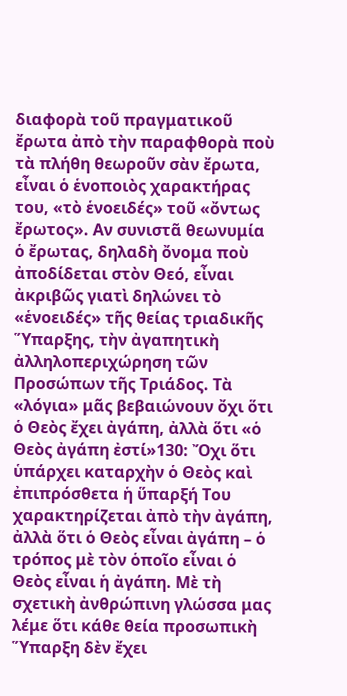διαφορὰ τοῦ πραγματικοῦ ἔρωτα ἀπὸ τὴν παραφθορὰ ποὺ τὰ πλήθη θεωροῦν σὰν ἔρωτα, εἶναι ὁ ἑνοποιὸς χαρακτήρας του, «τὸ ἑνοειδές» τοῦ «ὄντως ἔρωτος». Αν συνιστᾶ θεωνυμία ὁ ἔρωτας, δηλαδὴ ὄνομα ποὺ ἀποδίδεται στὸν Θεό, εἶναι ἀκριβῶς γιατὶ δηλώνει τὸ «ἑνοειδές» τῆς θείας τριαδικῆς Ὕπαρξης, τὴν ἀγαπητικὴ ἀλληλοπεριχώρηση τῶν Προσώπων τῆς Τριάδος. Τὰ «λόγια» μᾶς βεβαιώνουν ὄχι ὅτι ὁ Θεὸς ἔχει ἀγάπη, ἀλλὰ ὅτι «ὁ Θεὸς ἀγάπη ἐστί»130: Ὄχι ὅτι ὑπάρχει καταρχὴν ὁ Θεὸς καὶ ἐπιπρόσθετα ἡ ὕπαρξή Του χαρακτηρίζεται ἀπὸ τὴν ἀγάπη, ἀλλὰ ὅτι ὁ Θεὸς εἶναι ἀγάπη – ὁ τρόπος μὲ τὸν ὁποῖο εἶναι ὁ Θεὸς εἶναι ἡ ἀγάπη. Μὲ τὴ σχετικὴ ἀνθρώπινη γλώσσα μας λέμε ὅτι κάθε θεία προσωπικὴ Ὕπαρξη δὲν ἔχει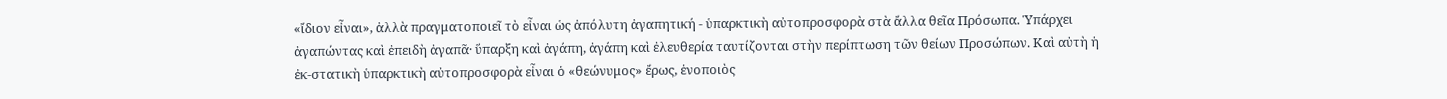«ἴδιον εἶναι», ἀλλὰ πραγματοποιεῖ τὸ εἶναι ὡς ἀπόλυτη ἀγαπητική - ὑπαρκτικὴ αὐτοπροσφορὰ στὰ ἄλλα θεῖα Πρόσωπα. Ὑπάρχει ἀγαπώντας καὶ ἐπειδὴ ἀγαπᾶ· ὕπαρξη καὶ ἀγάπη, ἀγάπη καὶ ἐλευθερία ταυτίζονται στὴν περίπτωση τῶν θείων Προσώπων. Καὶ αὐτὴ ἡ ἐκ-στατικὴ ὑπαρκτικὴ αὐτοπροσφορὰ εἶναι ὁ «θεώνυμος» ἔρως, ἑνοποιὸς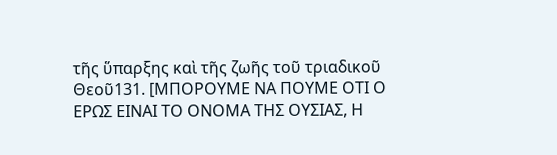τῆς ὕπαρξης καὶ τῆς ζωῆς τοῦ τριαδικοῦ Θεοῦ131. [ΜΠΟΡΟΥΜΕ ΝΑ ΠΟΥΜΕ ΟΤΙ Ο ΕΡΩΣ ΕΙΝΑΙ ΤΟ ΟΝΟΜΑ ΤΗΣ ΟΥΣΙΑΣ, Η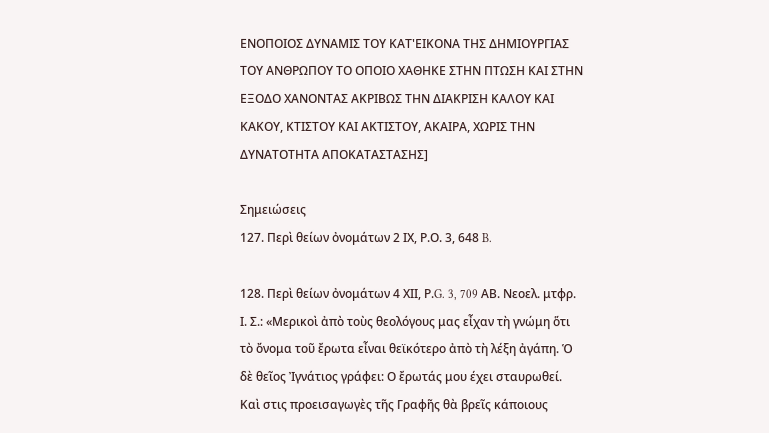ΕΝΟΠΟΙΟΣ ΔΥΝΑΜΙΣ ΤΟΥ ΚΑΤ'ΕΙΚΟΝΑ ΤΗΣ ΔΗΜΙΟΥΡΓΙΑΣ ΤΟΥ ΑΝΘΡΩΠΟΥ ΤΟ ΟΠΟΙΟ ΧΑΘΗΚΕ ΣΤΗΝ ΠΤΩΣΗ ΚΑΙ ΣΤΗΝ ΕΞΟΔΟ ΧΑΝΟΝΤΑΣ ΑΚΡΙΒΩΣ ΤΗΝ ΔΙΑΚΡΙΣΗ ΚΑΛΟΥ ΚΑΙ ΚΑΚΟΥ, ΚΤΙΣΤΟΥ ΚΑΙ ΑΚΤΙΣΤΟΥ, ΑΚΑΙΡΑ, ΧΩΡΙΣ ΤΗΝ ΔΥΝΑΤΟΤΗΤΑ ΑΠΟΚΑΤΑΣΤΑΣΗΣ]

Σημειώσεις
127. Περὶ θείων ὀνομάτων 2 ΙΧ, Ρ.Ο. 3, 648 B.

128. Περὶ θείων ὀνομάτων 4 ΧΙΙ, Ρ.G. 3, 709 ΑΒ. Νεοελ. μτφρ. Ι. Σ.: «Μερικοὶ ἀπὸ τοὺς θεολόγους μας εἶχαν τὴ γνώμη ὅτι τὸ ὄνομα τοῦ ἔρωτα εἶναι θεϊκότερο ἀπὸ τὴ λέξη ἀγάπη. Ὁ δὲ θεῖος Ἰγνάτιος γράφει: Ο ἔρωτάς μου έχει σταυρωθεί. Καὶ στις προεισαγωγὲς τῆς Γραφῆς θὰ βρεῖς κάποιους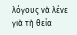λόγους νὰ λένε γιὰ τὴ θεία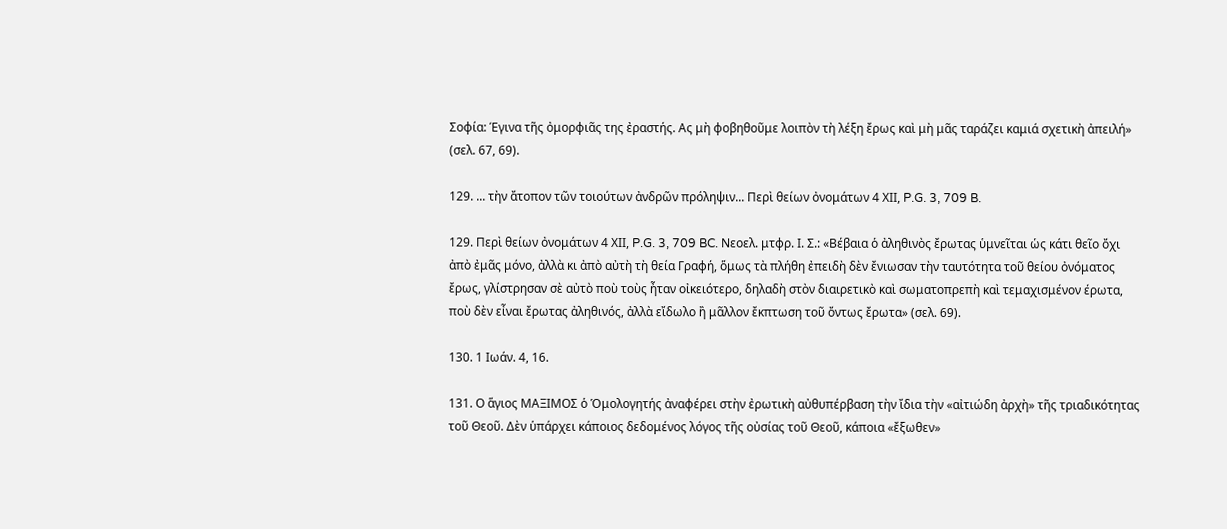Σοφία: Έγινα τῆς ὀμορφιᾶς της ἐραστής. Ας μὴ φοβηθοῦμε λοιπὸν τὴ λέξη ἔρως καὶ μὴ μᾶς ταράζει καμιά σχετικὴ ἀπειλή» (σελ. 67, 69).

129. ... τὴν ἄτοπον τῶν τοιούτων ἀνδρῶν πρόληψιν... Περὶ θείων ὀνομάτων 4 ΧΙΙ, P.G. 3, 709 B.

129. Περὶ θείων ὀνομάτων 4 ΧΙΙ, P.G. 3, 709 BC. Νεοελ. μτφρ. Ι. Σ.: «Βέβαια ὁ ἀληθινὸς ἔρωτας ὑμνεῖται ὡς κάτι θεῖο ὄχι ἀπὸ ἐμᾶς μόνο, ἀλλὰ κι ἀπὸ αὐτὴ τὴ θεία Γραφή, ὅμως τὰ πλήθη ἐπειδὴ δὲν ἔνιωσαν τὴν ταυτότητα τοῦ θείου ὀνόματος ἔρως, γλίστρησαν σὲ αὐτὸ ποὺ τοὺς ἦταν οἰκειότερο, δηλαδὴ στὸν διαιρετικὸ καὶ σωματοπρεπὴ καὶ τεμαχισμένον έρωτα, ποὺ δὲν εἶναι ἔρωτας ἀληθινός, ἀλλὰ εἴδωλο ἢ μᾶλλον ἔκπτωση τοῦ ὄντως ἔρωτα» (σελ. 69).

130. 1 Ιωάν. 4, 16.

131. Ο ἅγιος ΜΑΞΙΜΟΣ ὁ Ὁμολογητής ἀναφέρει στὴν ἐρωτικὴ αὐθυπέρβαση τὴν ἴδια τὴν «αἰτιώδη ἀρχὴ» τῆς τριαδικότητας τοῦ Θεοῦ. Δὲν ὑπάρχει κάποιος δεδομένος λόγος τῆς οὐσίας τοῦ Θεοῦ, κάποια «ἔξωθεν»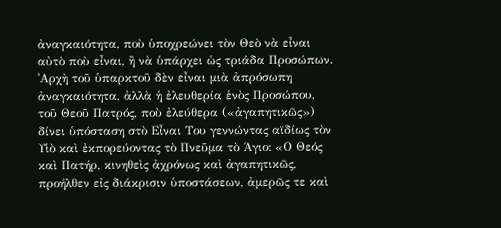ἀναγκαιότητα, ποὺ ὑποχρεώνει τὸν Θεὸ νὰ εἶναι αὐτὸ ποὺ εἶναι, ἢ νὰ ὑπάρχει ὡς τριάδα Προσώπων. ᾿Αρχὴ τοῦ ὑπαρκτοῦ δὲν εἶναι μιὰ ἀπρόσωπη ἀναγκαιότητα, ἀλλὰ ἡ ἐλευθερία ἑνὸς Προσώπου, τοῦ Θεοῦ Πατρός, ποὺ ἐλεύθερα («ἀγαπητικῶς») δίνει ὑπόσταση στὸ Εἶναι Του γεννώντας αϊδίως τὸν Υἱὸ καὶ ἐκπορεύοντας τὸ Πνεῦμα τὸ Άγιο: «Ο Θεός καὶ Πατήρ, κινηθεὶς ἀχρόνως καὶ ἀγαπητικῶς, προήλθεν εἰς διάκρισιν ὑποστάσεων, ἀμερῶς τε καὶ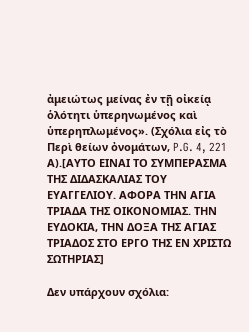ἀμειώτως μείνας ἐν τῇ οἰκείᾳ ὁλότητι ὑπερηνωμένος καὶ ὑπερηπλωμένος». (Σχόλια εἰς τὸ Περὶ θείων ὀνομάτων, P.G. 4, 221 Α).[ΑΥΤΟ ΕΙΝΑΙ ΤΟ ΣΥΜΠΕΡΑΣΜΑ ΤΗΣ ΔΙΔΑΣΚΑΛΙΑΣ ΤΟΥ ΕΥΑΓΓΕΛΙΟΥ. ΑΦΟΡΑ ΤΗΝ ΑΓΙΑ ΤΡΙΑΔΑ ΤΗΣ ΟΙΚΟΝΟΜΙΑΣ. ΤΗΝ ΕΥΔΟΚΙΑ, ΤΗΝ ΔΟΞΑ ΤΗΣ ΑΓΙΑΣ ΤΡΙΑΔΟΣ ΣΤΟ ΕΡΓΟ ΤΗΣ ΕΝ ΧΡΙΣΤΩ ΣΩΤΗΡΙΑΣ]

Δεν υπάρχουν σχόλια: